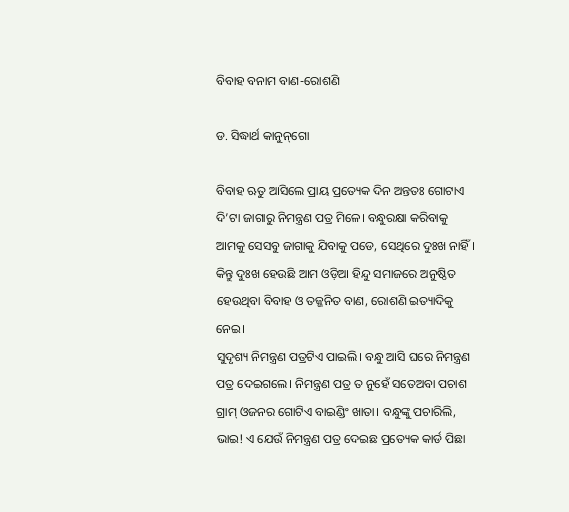ବିବାହ ବନାମ ବାଣ-ରୋଶଣି

ଡ. ସିଦ୍ଧାର୍ଥ କାନୁନ୍‌ଗୋ

ବିବାହ ଋତୁ ଆସିଲେ ପ୍ରାୟ ପ୍ରତ୍ୟେକ ଦିନ ଅନ୍ତତଃ ଗୋଟାଏ ଦି’ଟା ଜାଗାରୁ ନିମନ୍ତ୍ରଣ ପତ୍ର ମିଳେ। ବନ୍ଧୁରକ୍ଷା କରିବାକୁ ଆମକୁ ସେସବୁ ଜାଗାକୁ ଯିବାକୁ ପଡେ, ସେଥିରେ ଦୁଃଖ ନାହିଁ। କିନ୍ତୁ ଦୁଃଖ ହେଉଛି ଆମ ଓଡ଼ିଆ ହିନ୍ଦୁ ସମାଜରେ ଅନୁଷ୍ଠିତ ହେଉଥିବା ବିବାହ ଓ ତଜ୍ଜନିତ ବାଣ, ରୋଶଣି ଇତ୍ୟାଦିକୁ ନେଇ।
ସୁଦୃଶ୍ୟ ନିମନ୍ତ୍ରଣ ପତ୍ରଟିଏ ପାଇଲି। ବନ୍ଧୁ ଆସି ଘରେ ନିମନ୍ତ୍ରଣ ପତ୍ର ଦେଇଗଲେ। ନିମନ୍ତ୍ରଣ ପତ୍ର ତ ନୁହେଁ ସତେଅବା ପଚାଶ ଗ୍ରାମ୍‌ ଓଜନର ଗୋଟିଏ ବାଇଣ୍ଡିଂ ଖାତା। ବନ୍ଧୁଙ୍କୁ ପଚାରିଲି, ଭାଇ! ଏ ଯେଉଁ ନିମନ୍ତ୍ରଣ ପତ୍ର ଦେଇଛ ପ୍ରତ୍ୟେକ କାର୍ଡ ପିଛା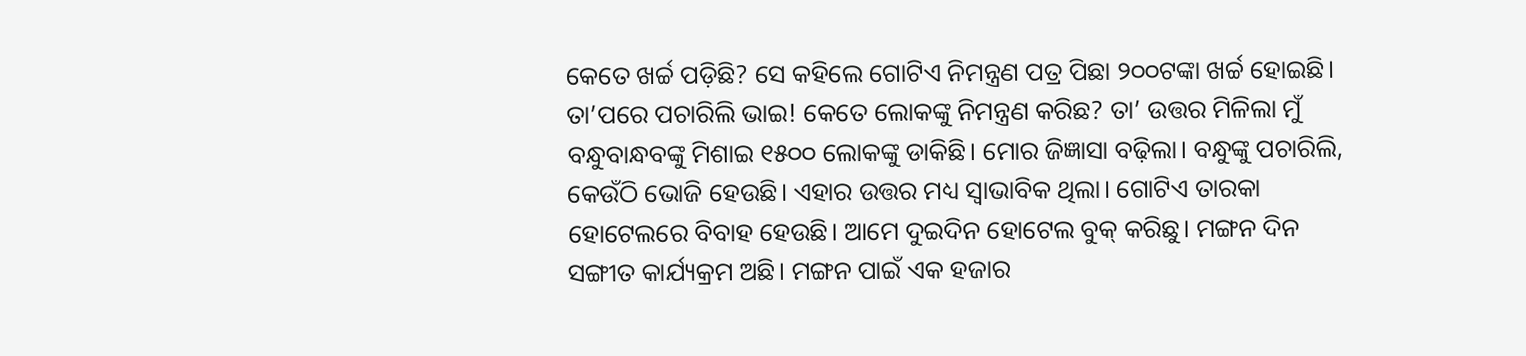କେତେ ଖର୍ଚ୍ଚ ପଡ଼ିଛି? ସେ କହିଲେ ଗୋଟିଏ ନିମନ୍ତ୍ରଣ ପତ୍ର ପିଛା ୨୦୦ଟଙ୍କା ଖର୍ଚ୍ଚ ହୋଇଛି। ତା’ପରେ ପଚାରିଲି ଭାଇ! କେତେ ଲୋକଙ୍କୁ ନିମନ୍ତ୍ରଣ କରିଛ? ତା’ ଉତ୍ତର ମିଳିଲା ମୁଁ ବନ୍ଧୁବାନ୍ଧବଙ୍କୁ ମିଶାଇ ୧୫୦୦ ଲୋକଙ୍କୁ ଡାକିଛି। ମୋର ଜିଜ୍ଞାସା ବଢ଼ିଲା। ବନ୍ଧୁଙ୍କୁ ପଚାରିଲି, କେଉଁଠି ଭୋଜି ହେଉଛି। ଏହାର ଉତ୍ତର ମଧ୍ୟ ସ୍ବାଭାବିକ ଥିଲା। ଗୋଟିଏ ତାରକା ହୋଟେଲରେ ବିବାହ ହେଉଛି। ଆମେ ଦୁଇଦିନ ହୋଟେଲ ବୁକ୍‌ କରିଛୁ। ମଙ୍ଗନ ଦିନ ସଙ୍ଗୀତ କାର୍ଯ୍ୟକ୍ରମ ଅଛି। ମଙ୍ଗନ ପାଇଁ ଏକ ହଜାର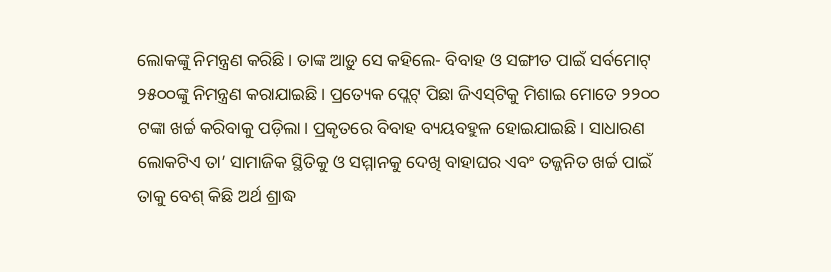ଲୋକଙ୍କୁ ନିମନ୍ତ୍ରଣ କରିଛି। ତାଙ୍କ ଆଡ଼ୁ ସେ କହିଲେ- ବିବାହ ଓ ସଙ୍ଗୀତ ପାଇଁ ସର୍ବମୋଟ୍‌ ୨୫୦୦ଙ୍କୁ ନିମନ୍ତ୍ରଣ କରାଯାଇଛି। ପ୍ରତ୍ୟେକ ପ୍ଲେଟ୍‌ ପିଛା ଜିଏସ୍‌ଟିକୁ ମିଶାଇ ମୋତେ ୨୨୦୦ ଟଙ୍କା ଖର୍ଚ୍ଚ କରିବାକୁ ପଡ଼ିଲା। ପ୍ରକୃତରେ ବିବାହ ବ୍ୟୟବହୁଳ ହୋଇଯାଇଛି। ସାଧାରଣ ଲୋକଟିଏ ତା’ ସାମାଜିକ ସ୍ଥିତିକୁ ଓ ସମ୍ମାନକୁ ଦେଖି ବାହାଘର ଏବଂ ତଜ୍ଜନିତ ଖର୍ଚ୍ଚ ପାଇଁ ତାକୁ ବେଶ୍‌ କିଛି ଅର୍ଥ ଶ୍ରାଦ୍ଧ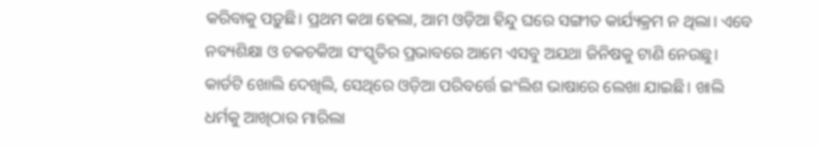କରିବାକୁ ପଡ଼ୁଛି। ପ୍ରଥମ କଥା ହେଲା, ଆମ ଓଡ଼ିଆ ହିନ୍ଦୁ ଘରେ ସଙ୍ଗୀତ କାର୍ଯ୍ୟକ୍ରମ ନ ଥିଲା। ଏବେ ନବ୍ୟଶିକ୍ଷା ଓ ଚକଚକିଆ ସଂସ୍କୃତିର ପ୍ରଭାବରେ ଆମେ ଏସବୁ ଅଯଥା ଜିନିଷକୁ ଟାଣି ନେଉଛୁ।
କାର୍ଡଟି ଖୋଲି ଦେଖିଲି, ସେଥିରେ ଓଡ଼ିଆ ପରିବର୍ତ୍ତେ ଇଂଲିଶ ଭାଷାରେ ଲେଖା ଯାଇଛି। ଖାଲି ଧର୍ମକୁ ଆଖିଠାର ମାରିଲା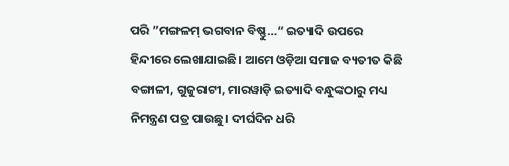ପରି ”ମଙ୍ଗଳମ୍‌ ଭଗବାନ ବିଷ୍ଣୁ…“ ଇତ୍ୟାଦି ଉପରେ ହିନ୍ଦୀରେ ଲେଖାଯାଇଛି। ଆମେ ଓଡ଼ିଆ ସମାଜ ବ୍ୟତୀତ କିଛି ବଙ୍ଗାଳୀ, ଗୁଜୁରାଟୀ, ମାରୱାଡ଼ି ଇତ୍ୟାଦି ବନ୍ଧୁଙ୍କଠାରୁ ମଧ୍ୟ ନିମନ୍ତ୍ରଣ ପତ୍ର ପାଉଛୁ। ଦୀର୍ଘଦିନ ଧରି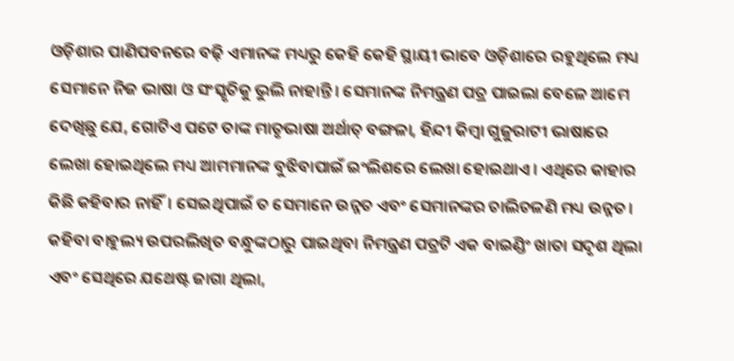ଓଡ଼ିଶାର ପାଣିପବନରେ ବଢ଼ି ଏମାନଙ୍କ ମଧ୍ୟରୁ କେହି କେହି ସ୍ଥାୟୀ ଭାବେ ଓଡ଼ିଶାରେ ରହୁଥିଲେ ମଧ୍ୟ ସେମାନେ ନିଜ ଭାଷା ଓ ସଂସ୍କୃତିକୁ ଭୁଲି ନାହାନ୍ତି। ସେମାନଙ୍କ ନିମନ୍ତ୍ରଣ ପତ୍ର ପାଇଲା ବେଳେ ଆମେ ଦେଖିଛୁ ଯେ, ଗୋଟିଏ ପଟେ ତାଙ୍କ ମାତୃଭାଷା ଅର୍ଥାତ୍‌ ବଙ୍ଗଳା, ହିନ୍ଦୀ କିମ୍ବା ଗୁଜୁରାଟୀ ଭାଷାରେ ଲେଖା ହୋଇଥିଲେ ମଧ୍ୟ ଆମମାନଙ୍କ ବୁଝିବାପାଇଁ ଇଂଲିଶରେ ଲେଖା ହୋଇଥାଏ। ଏଥିରେ କାହାର କିଛି କହିବାର ନାହିଁ। ସେଇଥିପାଇଁ ତ ସେମାନେ ଉନ୍ନତ ଏବଂ ସେମାନଙ୍କର ଚାଲିଚଳଣି ମଧ୍ୟ ଉନ୍ନତ। କହିବା ବାହୁଲ୍ୟ ଉପରଲିଖିତ ବନ୍ଧୁଙ୍କଠାରୁ ପାଇଥିବା ନିମନ୍ତ୍ରଣ ପତ୍ରଟି ଏକ ବାଇଣ୍ଡିଂ ଖାତା ସଦୃଶ ଥିଲା ଏବଂ ସେଥିରେ ଯଥେଷ୍ଟ ଜାଗା ଥିଲା,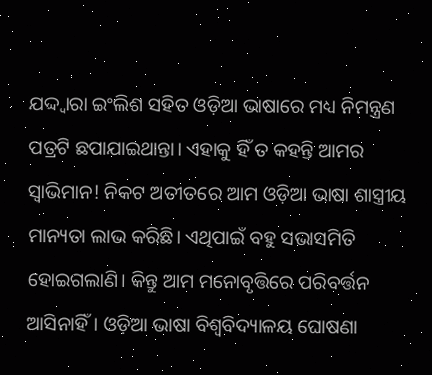ଯଦ୍ଦ୍ବାରା ଇଂଲିଶ ସହିତ ଓଡ଼ିଆ ଭାଷାରେ ମଧ୍ୟ ନିମନ୍ତ୍ରଣ ପତ୍ରଟି ଛପାଯାଇଥାନ୍ତା। ଏହାକୁ ହିଁ ତ କହନ୍ତି ଆମର ସ୍ବାଭିମାନ! ନିକଟ ଅତୀତରେ ଆମ ଓଡ଼ିଆ ଭାଷା ଶାସ୍ତ୍ରୀୟ ମାନ୍ୟତା ଲାଭ କରିଛି। ଏଥିପାଇଁ ବହୁ ସଭାସମିତି ହୋଇଗଲାଣି। କିନ୍ତୁ ଆମ ମନୋବୃତ୍ତିରେ ପରିବର୍ତ୍ତନ ଆସିନାହିଁ। ଓଡ଼ିଆ ଭାଷା ବିଶ୍ୱବିଦ୍ୟାଳୟ ଘୋଷଣା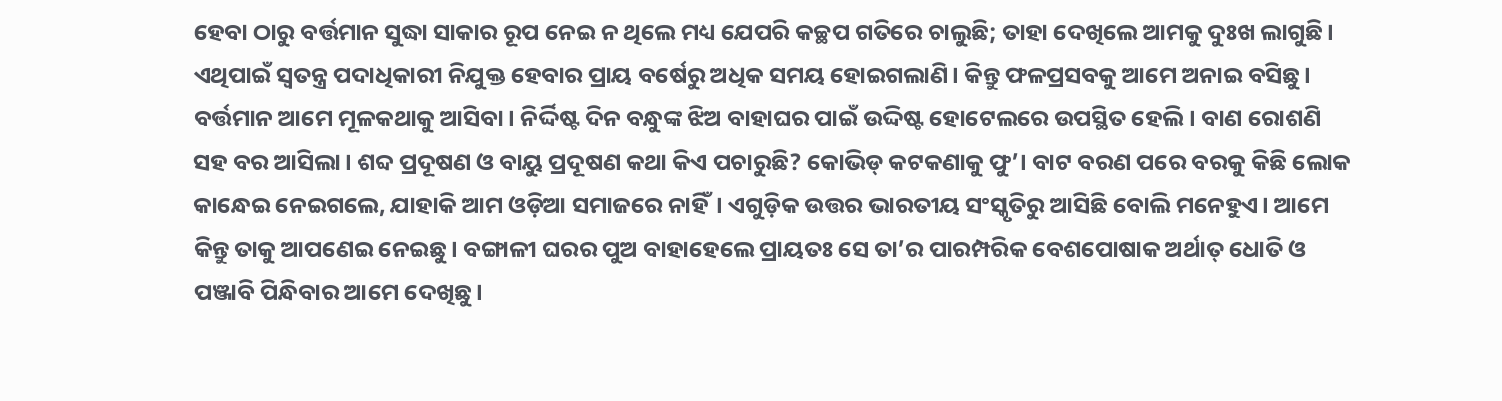ହେବା ଠାରୁ ବର୍ତ୍ତମାନ ସୁଦ୍ଧା ସାକାର ରୂପ ନେଇ ନ ଥିଲେ ମଧ୍ୟ ଯେପରି କଚ୍ଛପ ଗତିରେ ଚାଲୁଛି; ତାହା ଦେଖିଲେ ଆମକୁ ଦୁଃଖ ଲାଗୁଛି। ଏଥିପାଇଁ ସ୍ବତନ୍ତ୍ର ପଦାଧିକାରୀ ନିଯୁକ୍ତ ହେବାର ପ୍ରାୟ ବର୍ଷେରୁ ଅଧିକ ସମୟ ହୋଇଗଲାଣି। କିନ୍ତୁ ଫଳପ୍ରସବକୁ ଆମେ ଅନାଇ ବସିଛୁ।
ବର୍ତ୍ତମାନ ଆମେ ମୂଳକଥାକୁ ଆସିବା। ନିର୍ଦ୍ଦିଷ୍ଟ ଦିନ ବନ୍ଧୁଙ୍କ ଝିଅ ବାହାଘର ପାଇଁ ଉଦ୍ଦିଷ୍ଟ ହୋଟେଲରେ ଉପସ୍ଥିତ ହେଲି। ବାଣ ରୋଶଣି ସହ ବର ଆସିଲା। ଶବ୍ଦ ପ୍ରଦୂଷଣ ଓ ବାୟୁ ପ୍ରଦୂଷଣ କଥା କିଏ ପଚାରୁଛି? କୋଭିଡ୍‌ କଟକଣାକୁ ଫୁ’। ବାଟ ବରଣ ପରେ ବରକୁ କିଛି ଲୋକ କାନ୍ଧେଇ ନେଇଗଲେ, ଯାହାକି ଆମ ଓଡ଼ିଆ ସମାଜରେ ନାହିଁ। ଏଗୁଡ଼ିକ ଉତ୍ତର ଭାରତୀୟ ସଂସ୍କୃତିରୁ ଆସିଛି ବୋଲି ମନେହୁଏ। ଆମେ କିନ୍ତୁ ତାକୁ ଆପଣେଇ ନେଇଛୁ। ବଙ୍ଗାଳୀ ଘରର ପୁଅ ବାହାହେଲେ ପ୍ରାୟତଃ ସେ ତା’ର ପାରମ୍ପରିକ ବେଶପୋଷାକ ଅର୍ଥାତ୍‌ ଧୋତି ଓ ପଞ୍ଜାବି ପିନ୍ଧିବାର ଆମେ ଦେଖିଛୁ।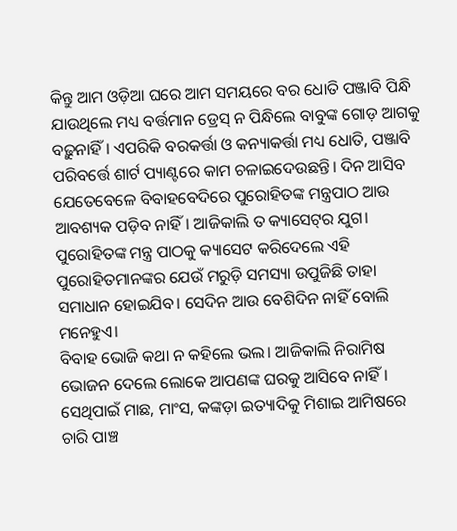କିନ୍ତୁ ଆମ ଓଡ଼ିଆ ଘରେ ଆମ ସମୟରେ ବର ଧୋତି ପଞ୍ଜାବି ପିନ୍ଧି ଯାଉଥିଲେ ମଧ୍ୟ ବର୍ତ୍ତମାନ ଡ୍ରେସ୍‌ ନ ପିନ୍ଧିଲେ ବାବୁଙ୍କ ଗୋଡ଼ ଆଗକୁ ବଢ଼ୁନାହିଁ। ଏପରିକି ବରକର୍ତ୍ତା ଓ କନ୍ୟାକର୍ତ୍ତା ମଧ୍ୟ ଧୋତି, ପଞ୍ଜାବି ପରିବର୍ତ୍ତେ ଶାର୍ଟ ପ୍ୟାଣ୍ଟରେ କାମ ଚଳାଇଦେଉଛନ୍ତି। ଦିନ ଆସିବ ଯେତେବେଳେ ବିବାହବେଦିରେ ପୁରୋହିତଙ୍କ ମନ୍ତ୍ରପାଠ ଆଉ ଆବଶ୍ୟକ ପଡ଼ିବ ନାହିଁ। ଆଜିକାଲି ତ କ୍ୟାସେଟ୍‌ର ଯୁଗ। ପୁରୋହିତଙ୍କ ମନ୍ତ୍ର ପାଠକୁ କ୍ୟାସେଟ କରିଦେଲେ ଏହି ପୁରୋହିତମାନଙ୍କର ଯେଉଁ ମରୁଡ଼ି ସମସ୍ୟା ଉପୁଜିଛି ତାହା ସମାଧାନ ହୋଇଯିବ। ସେଦିନ ଆଉ ବେଶିଦିନ ନାହିଁ ବୋଲି ମନେହୁଏ।
ବିବାହ ଭୋଜି କଥା ନ କହିଲେ ଭଲ। ଆଜିକାଲି ନିରାମିଷ ଭୋଜନ ଦେଲେ ଲୋକେ ଆପଣଙ୍କ ଘରକୁ ଆସିବେ ନାହିଁ। ସେଥିପାଇଁ ମାଛ, ମାଂସ, କଙ୍କଡ଼ା ଇତ୍ୟାଦିକୁ ମିଶାଇ ଆମିଷରେ ଚାରି ପାଞ୍ଚ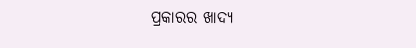ପ୍ରକାରର ଖାଦ୍ୟ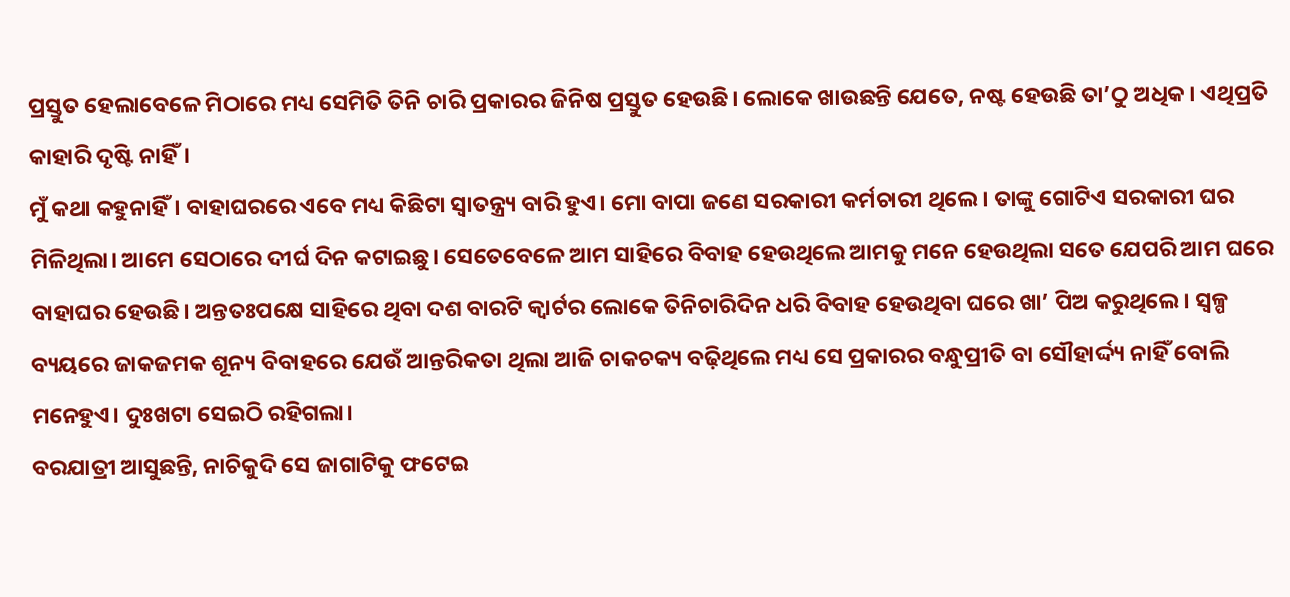ପ୍ରସ୍ତୁତ ହେଲାବେଳେ ମିଠାରେ ମଧ୍ୟ ସେମିତି ତିନି ଚାରି ପ୍ରକାରର ଜିନିଷ ପ୍ରସ୍ତୁତ ହେଉଛି। ଲୋକେ ଖାଉଛନ୍ତି ଯେତେ, ନଷ୍ଟ ହେଉଛି ତା’ଠୁ ଅଧିକ। ଏଥିପ୍ରତି କାହାରି ଦୃଷ୍ଟି ନାହିଁ।
ମୁଁ କଥା କହୁନାହିଁ। ବାହାଘରରେ ଏବେ ମଧ୍ୟ କିଛିଟା ସ୍ବାତନ୍ତ୍ର୍ୟ ବାରି ହୁଏ। ମୋ ବାପା ଜଣେ ସରକାରୀ କର୍ମଚାରୀ ଥିଲେ। ତାଙ୍କୁ ଗୋଟିଏ ସରକାରୀ ଘର ମିଳିଥିଲା। ଆମେ ସେଠାରେ ଦୀର୍ଘ ଦିନ କଟାଇଛୁ। ସେତେବେଳେ ଆମ ସାହିରେ ବିବାହ ହେଉଥିଲେ ଆମକୁ ମନେ ହେଉଥିଲା ସତେ ଯେପରି ଆମ ଘରେ ବାହାଘର ହେଉଛି। ଅନ୍ତତଃପକ୍ଷେ ସାହିରେ ଥିବା ଦଶ ବାରଟି କ୍ୱାର୍ଟର ଲୋକେ ତିନିଚାରିଦିନ ଧରି ବିବାହ ହେଉଥିବା ଘରେ ଖା’ ପିଅ କରୁଥିଲେ। ସ୍ବଳ୍ପ ବ୍ୟୟରେ ଜାକଜମକ ଶୂନ୍ୟ ବିବାହରେ ଯେଉଁ ଆନ୍ତରିକତା ଥିଲା ଆଜି ଚାକଚକ୍ୟ ବଢ଼ିଥିଲେ ମଧ୍ୟ ସେ ପ୍ରକାରର ବନ୍ଧୁପ୍ରୀତି ବା ସୌହାର୍ଦ୍ଦ୍ୟ ନାହିଁ ବୋଲି ମନେହୁଏ। ଦୁଃଖଟା ସେଇଠି ରହିଗଲା।
ବରଯାତ୍ରୀ ଆସୁଛନ୍ତି, ନାଚିକୁଦି ସେ ଜାଗାଟିକୁ ଫଟେଇ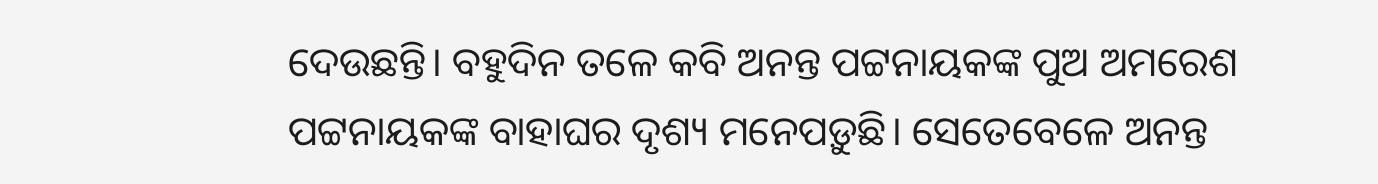ଦେଉଛନ୍ତି। ବହୁଦିନ ତଳେ କବି ଅନନ୍ତ ପଟ୍ଟନାୟକଙ୍କ ପୁଅ ଅମରେଶ ପଟ୍ଟନାୟକଙ୍କ ବାହାଘର ଦୃଶ୍ୟ ମନେପଡ଼ୁଛି। ସେତେବେଳେ ଅନନ୍ତ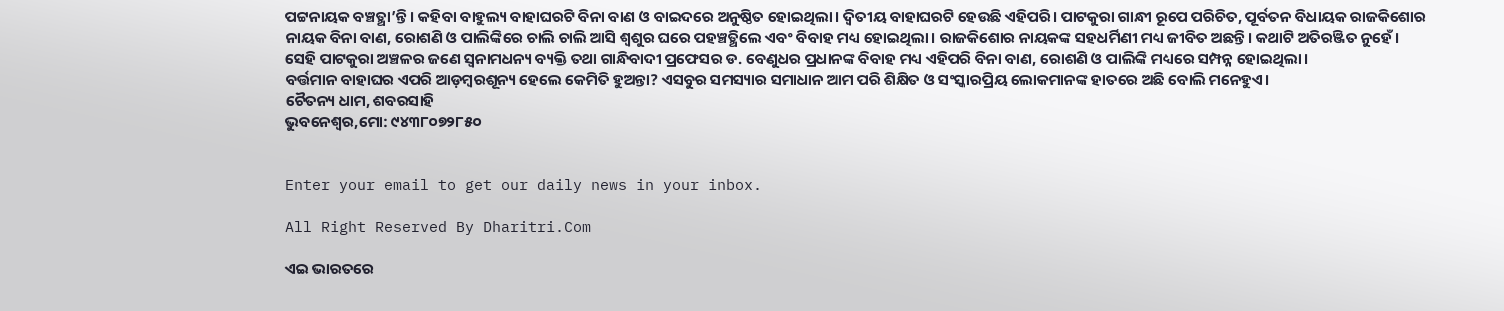ପଟ୍ଟନାୟକ ବଞ୍ଚତ୍ଥା’ନ୍ତି। କହିବା ବାହୁଲ୍ୟ ବାହାଘରଟି ବିନା ବାଣ ଓ ବାଇଦରେ ଅନୁଷ୍ଠିତ ହୋଇଥିଲା। ଦ୍ୱିତୀୟ ବାହାଘରଟି ହେଉଛି ଏହିପରି। ପାଟକୁରା ଗାନ୍ଧୀ ରୂପେ ପରିଚିତ, ପୂର୍ବତନ ବିଧାୟକ ରାଜକିଶୋର ନାୟକ ବିନା ବାଣ, ରୋଶଣି ଓ ପାଲିଙ୍କିରେ ଚାଲି ଚାଲି ଆସି ଶ୍ୱଶୁର ଘରେ ପହଞ୍ଚତ୍ଥିଲେ ଏବଂ ବିବାହ ମଧ୍ୟ ହୋଇଥିଲା। ରାଜକିଶୋର ନାୟକଙ୍କ ସହଧର୍ମିଣୀ ମଧ୍ୟ ଜୀବିତ ଅଛନ୍ତି। କଥାଟି ଅତିରଞ୍ଜିତ ନୁହେଁ। ସେହି ପାଟକୁରା ଅଞ୍ଚଳର ଜଣେ ସ୍ବନାମଧନ୍ୟ ବ୍ୟକ୍ତି ତଥା ଗାନ୍ଧିବାଦୀ ପ୍ରଫେସର ଡ. ବେଣୁଧର ପ୍ରଧାନଙ୍କ ବିବାହ ମଧ୍ୟ ଏହିପରି ବିନା ବାଣ, ରୋଶଣି ଓ ପାଲିଙ୍କି ମଧ୍ୟରେ ସମ୍ପନ୍ନ ହୋଇଥିଲା।
ବର୍ତ୍ତମାନ ବାହାଘର ଏପରି ଆଡ଼ମ୍ବରଶୂନ୍ୟ ହେଲେ କେମିତି ହୁଅନ୍ତା? ଏସବୁର ସମସ୍ୟାର ସମାଧାନ ଆମ ପରି ଶିକ୍ଷିତ ଓ ସଂସ୍କାରପ୍ରିୟ ଲୋକମାନଙ୍କ ହାତରେ ଅଛି ବୋଲି ମନେହୁଏ।
ଚୈତନ୍ୟ ଧାମ, ଶବରସାହି
ଭୁବନେଶ୍ୱର,ମୋ: ୯୪୩୮୦୭୨୮୫୦


Enter your email to get our daily news in your inbox.

All Right Reserved By Dharitri.Com

ଏଇ ଭାରତରେ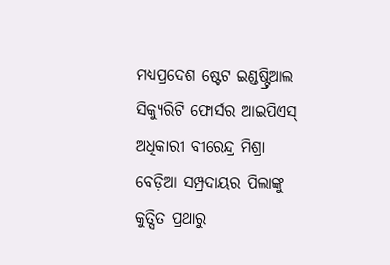ମଧ୍ୟପ୍ରଦେଶ ଷ୍ଟେଟ ଇଣ୍ଡଷ୍ଟ୍ରିଆଲ ସିକ୍ୟୁରିଟି ଫୋର୍ସର ଆଇପିଏସ୍‌ ଅଧିକାରୀ ବୀରେନ୍ଦ୍ର ମିଶ୍ରା ବେଡ଼ିଆ ସମ୍ପ୍ରଦାୟର ପିଲାଙ୍କୁ କୁତ୍ସିତ ପ୍ରଥାରୁ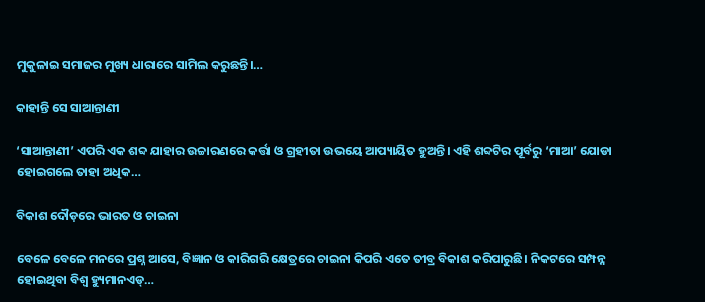ମୁକୁଳାଇ ସମାଜର ମୁଖ୍ୟ ଧାରାରେ ସାମିଲ କରୁଛନ୍ତି।…

କାହାନ୍ତି ସେ ସାଆନ୍ତାଣୀ

‘ସାଆନ୍ତାଣୀ’ ଏପରି ଏକ ଶବ୍ଦ ଯାହାର ଉଚ୍ଚାରଣରେ କର୍ତ୍ତା ଓ ଗ୍ରହୀତା ଉଭୟେ ଆପ୍ୟାୟିତ ହୁଅନ୍ତି। ଏହି ଶବ୍ଦଟିର ପୂର୍ବରୁ ‘ମାଆ’ ଯୋଡା ହୋଇଗଲେ ତାହା ଅଧିକ…

ବିକାଶ ଦୌଡ଼ରେ ଭାରତ ଓ ଚାଇନା

ବେଳେ ବେଳେ ମନରେ ପ୍ରଶ୍ନ ଆସେ, ବିଜ୍ଞାନ ଓ କାରିଗରି କ୍ଷେତ୍ରରେ ଚାଇନା କିପରି ଏତେ ତୀବ୍ର ବିକାଶ କରିପାରୁଛି। ନିକଟରେ ସମ୍ପନ୍ନ ହୋଇଥିବା ବିଶ୍ୱ ହ୍ୟୁମାନଏଡ୍‌…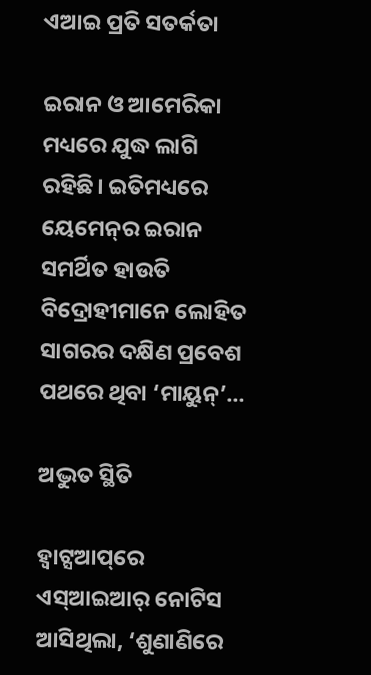ଏଆଇ ପ୍ରତି ସତର୍କତା

ଇରାନ ଓ ଆମେରିକା ମଧ୍ୟରେ ଯୁଦ୍ଧ ଲାଗି ରହିଛି। ଇତିମଧ୍ୟରେ ୟେମେନ୍‌ର ଇରାନ ସମର୍ଥିତ ହାଉତି ବିଦ୍ରୋହୀମାନେ ଲୋହିତ ସାଗରର ଦକ୍ଷିଣ ପ୍ରବେଶ ପଥରେ ଥିବା ‘ମାୟୁନ୍‌’…

ଅଦ୍ଭୁତ ସ୍ଥିତି

ହ୍ୱାଟ୍ସଆପ୍‌ରେ ଏସ୍‌ଆଇଆର୍‌ ନୋଟିସ ଆସିଥିଲା, ‘ଶୁଣାଣିରେ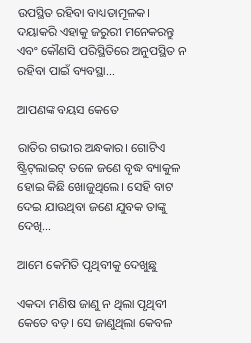ଉପସ୍ଥିତ ରହିବା ବାଧ୍ୟତାମୂଳକ। ଦୟାକରି ଏହାକୁ ଜରୁରୀ ମନେକରନ୍ତୁ ଏବଂ କୌଣସି ପରିସ୍ଥିତିରେ ଅନୁପସ୍ଥିତ ନ ରହିବା ପାଇଁ ବ୍ୟବସ୍ଥା…

ଆପଣଙ୍କ ବୟସ କେତେ

ରାତିର ଗଭୀର ଅନ୍ଧକାର। ଗୋଟିଏ ଷ୍ଟ୍ରିଟ୍‌ଲାଇଟ୍‌ ତଳେ ଜଣେ ବୃଦ୍ଧ ବ୍ୟାକୁଳ ହୋଇ କିଛି ଖୋଜୁଥିଲେ। ସେହି ବାଟ ଦେଇ ଯାଉଥିବା ଜଣେ ଯୁବକ ତାଙ୍କୁ ଦେଖି…

ଆମେ କେମିତି ପୃଥିବୀକୁ ଦେଖୁଛୁ

ଏକଦା ମଣିଷ ଜାଣୁ ନ ଥିଲା ପୃଥିବୀ କେତେ ବଡ଼। ସେ ଜାଣୁଥିଲା କେବଳ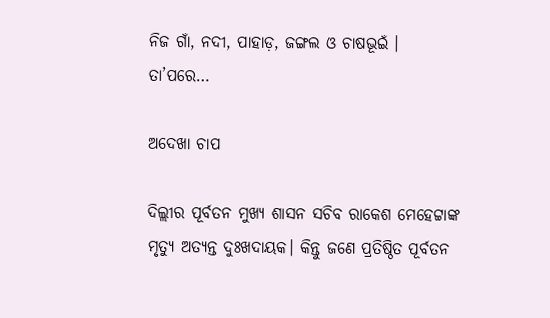ନିଜ ଗାଁ, ନଦୀ, ପାହାଡ଼, ଜଙ୍ଗଲ ଓ ଚାଷଭୂଇଁ । ତା’ପରେ…

ଅଦେଖା ଚାପ

ଦିଲ୍ଲୀର ପୂର୍ବତନ ମୁଖ୍ୟ ଶାସନ ସଚିବ ରାକେଶ ମେହେଟ୍ଟାଙ୍କ ମୃତ୍ୟୁ ଅତ୍ୟନ୍ତ ଦୁଃଖଦାୟକ। କିନ୍ତୁ ଜଣେ ପ୍ରତିଷ୍ଠିତ ପୂର୍ବତନ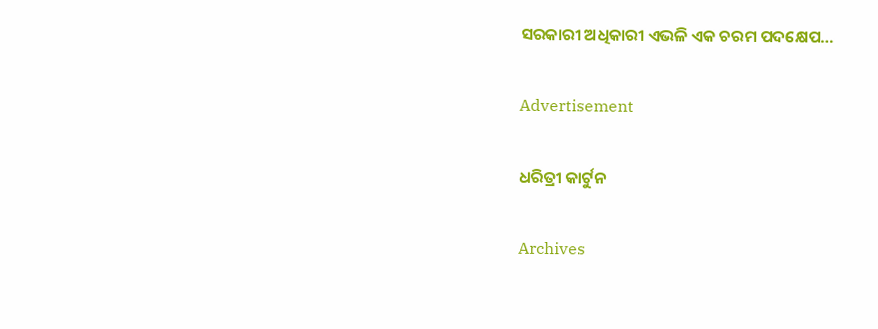ସରକାରୀ ଅଧିକାରୀ ଏଭଳି ଏକ ଚରମ ପଦକ୍ଷେପ…

Advertisement

ଧରିତ୍ରୀ କାର୍ଟୁନ

Archives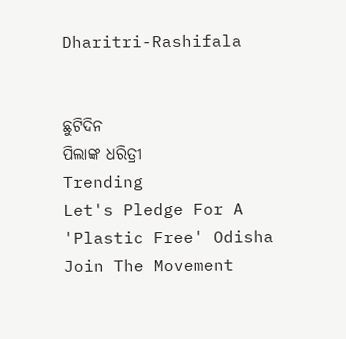Dharitri-Rashifala


ଛୁଟିଦିନ
ପିଲାଙ୍କ ଧରିତ୍ରୀ
Trending
Let's Pledge For A 'Plastic Free' Odisha Join The Movement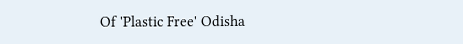Of 'Plastic Free' Odisha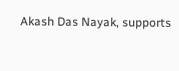Akash Das Nayak, supports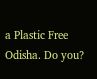a Plastic Free Odisha. Do you?